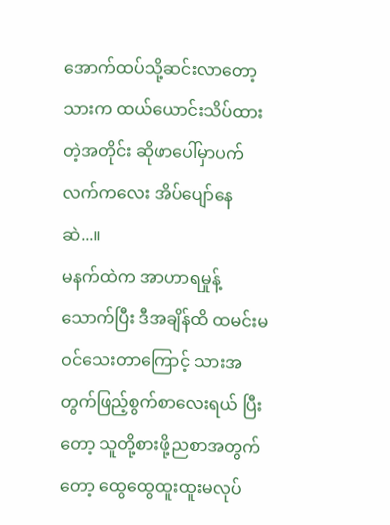အောက်ထပ်သို့ဆင်းလာတော့ သားက ထယ်ယောင်းသိပ်ထားတဲ့အတိုင်း ဆိုဖာပေါ်မှာပက်လက်ကလေး အိပ်ပျော်နေဆဲ...။
မနက်ထဲက အာဟာရမှုန့်သောက်ပြီး ဒီအချိန်ထိ ထမင်းမဝင်သေးတာကြောင့် သားအတွက်ဖြည့်စွက်စာလေးရယ် ပြီးတော့ သူတို့စားဖို့ညစာအတွက်တော့ ထွေထွေထူးထူးမလုပ်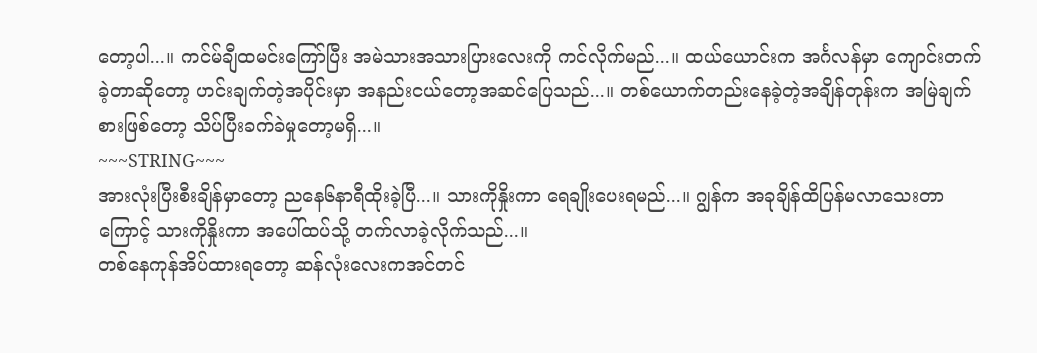တော့ပါ...။ ကင်မ်ချီထမင်းကြော်ပြီး အမဲသားအသားပြားလေးကို ကင်လိုက်မည်...။ ထယ်ယောင်းက အင်္ဂလန်မှာ ကျောင်းတက်ခဲ့တာဆိုတော့ ဟင်းချက်တဲ့အပိုင်းမှာ အနည်းငယ်တော့အဆင်ပြေသည်...။ တစ်ယောက်တည်းနေခဲ့တဲ့အချိန်တုန်းက အမြဲချက်စားဖြစ်တော့ သိပ်ပြီးခက်ခဲမှုတော့မရှိ...။
~~~STRING~~~
အားလုံးပြီးစီးချိန်မှာတော့ ညနေ၆နာရီထိုးခဲ့ပြီ...။ သားကိုနှိုးကာ ရေချိုးပေးရမည်...။ ဂျွန်က အခုချိန်ထိပြန်မလာသေးတာကြောင့် သားကိုနှိုးကာ အပေါ်ထပ်သို့ တက်လာခဲ့လိုက်သည်...။
တစ်နေကုန်အိပ်ထားရတော့ ဆန်လုံးလေးကအင်တင်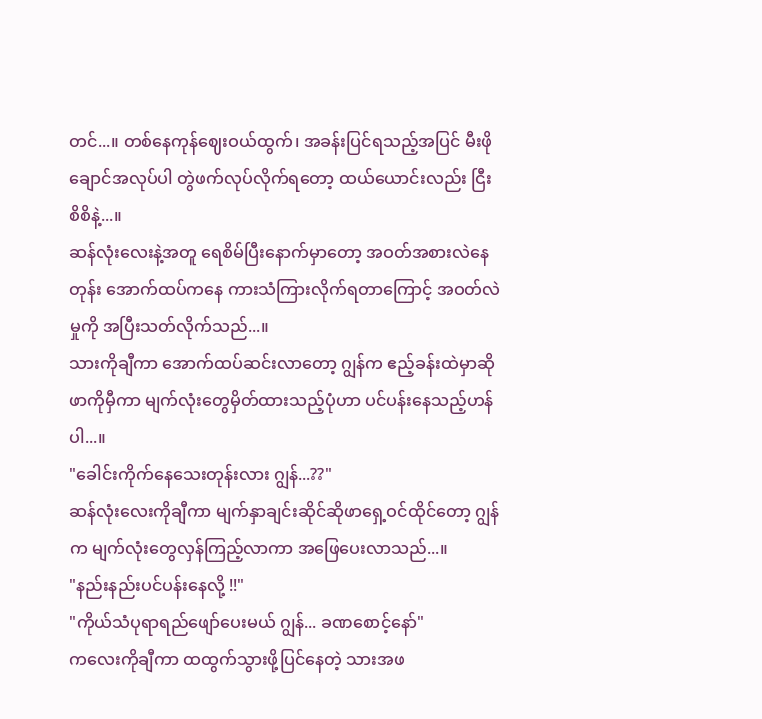တင်...။ တစ်နေကုန်ဈေးဝယ်ထွက်၊ အခန်းပြင်ရသည့်အပြင် မီးဖိုချောင်အလုပ်ပါ တွဲဖက်လုပ်လိုက်ရတော့ ထယ်ယောင်းလည်း ငြီးစိစိနဲ့...။
ဆန်လုံးလေးနဲ့အတူ ရေစိမ်ပြီးနောက်မှာတော့ အဝတ်အစားလဲနေတုန်း အောက်ထပ်ကနေ ကားသံကြားလိုက်ရတာကြောင့် အဝတ်လဲမှုကို အပြီးသတ်လိုက်သည်...။
သားကိုချီကာ အောက်ထပ်ဆင်းလာတော့ ဂျွန်က ဧည့်ခန်းထဲမှာဆိုဖာကိုမှီကာ မျက်လုံးတွေမှိတ်ထားသည့်ပုံဟာ ပင်ပန်းနေသည့်ဟန်ပါ...။
"ခေါင်းကိုက်နေသေးတုန်းလား ဂျွန်...??"
ဆန်လုံးလေးကိုချီကာ မျက်နှာချင်းဆိုင်ဆိုဖာရှေ့ဝင်ထိုင်တော့ ဂျွန်က မျက်လုံးတွေလှန်ကြည့်လာကာ အဖြေပေးလာသည်...။
"နည်းနည်းပင်ပန်းနေလို့ !!"
"ကိုယ်သံပုရာရည်ဖျော်ပေးမယ် ဂျွန်... ခဏစောင့်နော်"
ကလေးကိုချီကာ ထထွက်သွားဖို့ပြင်နေတဲ့ သားအဖ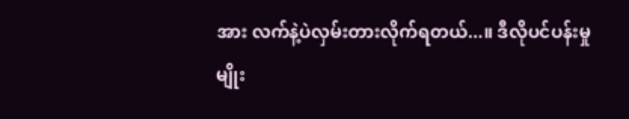အား လက်နဲ့ပဲလှမ်းတားလိုက်ရတယ်...။ ဒီလိုပင်ပန်းမှုမျိုး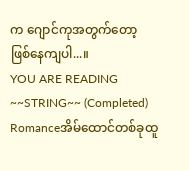က ဂျောင်ကုအတွက်တော့ ဖြစ်နေကျပါ...။
YOU ARE READING
~~STRING~~ (Completed)
Romanceအိမ်ထောင်တစ်ခုထူ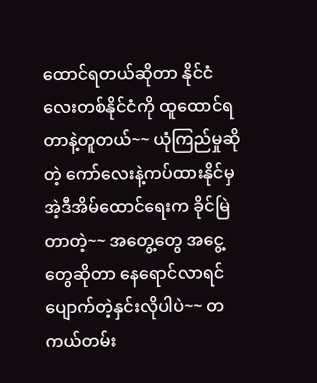ထောင်ရတယ်ဆိုတာ နိုင်ငံလေးတစ်နိုင်ငံကို ထူထောင်ရတာနဲ့တူတယ်~~ ယုံကြည်မှုဆိုတဲ့ ကော်လေးနဲ့ကပ်ထားနိုင်မှ အဲ့ဒီအိမ်ထောင်ရေးက ခိုင်မြဲတာတဲ့~~ အတွေ့တွေ အငွေ့တွေဆိုတာ နေရောင်လာရင် ပျောက်တဲ့နှင်းလိုပါပဲ~~ တကယ်တမ်း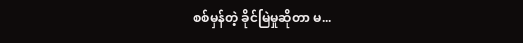စစ်မှန်တဲ့ ခိုင်မြဲမှုဆိုတာ မ...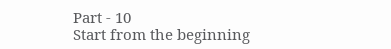Part - 10
Start from the beginning